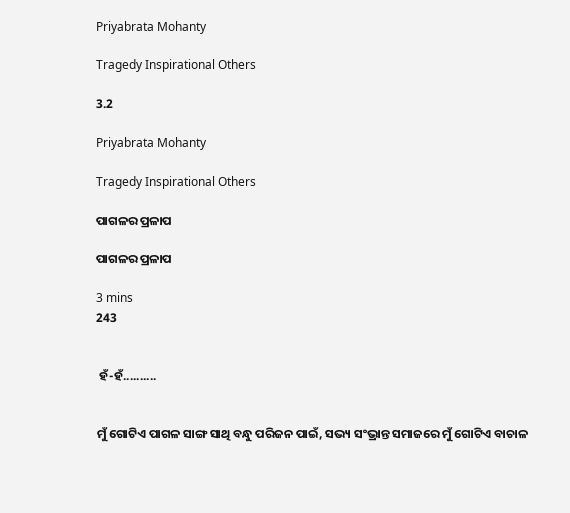Priyabrata Mohanty

Tragedy Inspirational Others

3.2

Priyabrata Mohanty

Tragedy Inspirational Others

ପାଗଳର ପ୍ରଳାପ

ପାଗଳର ପ୍ରଳାପ

3 mins
243


 ହଁ-ହଁ..........


ମୁଁ ଗୋଟିଏ ପାଗଳ ସାଙ୍ଗ ସାଥି ବନ୍ଧୁ ପରିଜନ ପାଇଁ, ସଭ୍ୟ ସଂଭ୍ରାନ୍ତ ସମାଜରେ ମୁଁ ଗୋଟିଏ ବାଚାଳ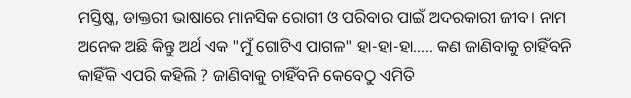ମସ୍ତିଷ୍କ, ଡାକ୍ତରୀ ଭାଷାରେ ମାନସିକ ରୋଗୀ ଓ ପରିବାର ପାଇଁ ଅଦରକାରୀ ଜୀବ। ନାମ ଅନେକ ଅଛି କିନ୍ତୁ ଅର୍ଥ ଏକ "ମୁଁ ଗୋଟିଏ ପାଗଳ" ହା-ହା-ହା..... କଣ ଜାଣିବାକୁ ଚାହିଁବନି କାହିଁକି ଏପରି କହିଲି ? ଜାଣିବାକୁ ଚାହିଁବନି କେବେଠୁ ଏମିତି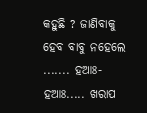କହୁଛି ? ଜାଣିବାକୁ ହେବ ବାବୁ ନହେଲେ ....... ହଆଃ-ହଆଃ..... ଖରାପ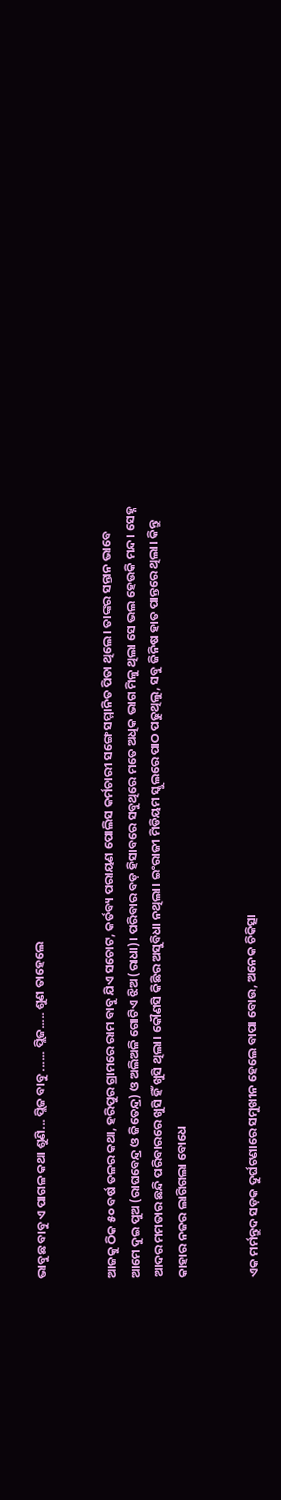ଭାବୁଛ ବାବୁ ଏ ପାଗଳ କଥା ଶୁଣି... ପ୍ଲିଜ ବାବୁ ...... ପ୍ଲିଜ..... ଶୁଣ ତାହେଲେ


ଆଜକୁ ଠିକ ୫୦ ବର୍ଷ ତଳର କଥା, ହରିପୁର ଗ୍ରାମରେ ରାମ ବାବୁ ଯିଏ ସଚୋଟ, କର୍ତବ୍ୟ ପରାୟଣ ପୋଲିସ କର୍ମଚାରୀ ସଙ୍ଗେ ସମ୍ମାନିତ ପିତା ଥିଲେ। ତାଙ୍କର ସନ୍ତାନ ଭାବେ ଆମେ ଦୁଇ ପୁଅ (ରାଘବେନ୍ଦ୍ର ଓ ଜିତେନ୍ଦ୍ର) ଓ ଅଲିଅଳି ଗୋଟିଏ ଝିଅ (ରାଧା)। ପରିବାର ବଡ଼ ହିସାବରେ ସବୁଥିରେ ମତେ ଅଧିକ ଭାଗ ମିଳୁ ଥିଲା ସେ ଭଲ ହେଉକି ମନ୍ଦ। ସେହ୍ନ ଆଦର ମମତାର ଛନ୍ଦି ପରିବାରରେ ଖୁସି ହିଁ ଖୁସି ଥିଲା। କୌଣସି କିଛିର ଅସୁବିଧା ନଥିଲା। ଇଂରାଜୀ ମିଡିୟମ ସ୍କୁଲରେ ପାଠ ପଢୁଥିଲୁ, ସବୁ ଜିନିଷ ହାତ ପାନ୍ତରେ ଥିଲା। କିନ୍ତୁ କାହାର ନଜର ଲାଗିଗଲା ବୋଧେ


ଏକ ମର୍ମନ୍ତୁଦ ସଡ଼କ ଦୁର୍ଘଟଣାରେ ସମୁଖୀନ ହେଲେ ବାପା ବୋଉ, ଅନେକ ଚିକିତ୍ସା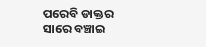ପରେବି ଡାକ୍ତର ସାରେ ବଞ୍ଚାଇ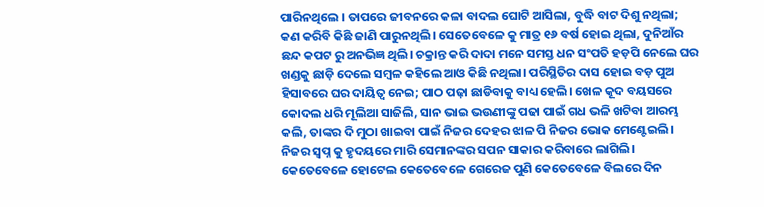ପାରିନଥିଲେ । ତାପରେ ଜୀବନରେ କଳା ବାଦଲ ଘୋଟି ଆସିଲା, ବୁଦ୍ଧି ବାଟ ଦିଶୁ ନଥିଲା; କଣ କରିବି କିଛି ଜାଣି ପାରୁନଥିଲି। ସେତେବେଳେ କୁ ମାତ୍ର ୧୬ ବର୍ଷ ହୋଇ ଥିଲା, ଦୁନିଆଁର ଛନ୍ଦ କପଟ ରୁ ଅନଭିଜ୍ଞ ଥିଲି। ଚକ୍ରାନ୍ତ କରି ଦାଦା ମନେ ସମସ୍ତ ଧନ ସଂପତି ହଡ଼ପି ନେଲେ ଘର ଖଣ୍ଡକୁ ଛାଡ଼ି ଦେଲେ ସମ୍ବଳ କହିଲେ ଆଓ କିଛି ନଥିଲା। ପରିସ୍ଥିତିର ଦାସ ହୋଇ ବଡ଼ ପୁଅ ହିସାବରେ ଘର ଦାୟିତ୍ୱ ନେଇ; ପାଠ ପଢ଼ା ଛାଡିବାକୁ ବାଧ୍ୟ ହେଲି। ଖେଳ କୂଦ ବୟସରେ କୋଦଲ ଧରି ମୂଲିଆ ସାଜିଲି, ସାନ ଭାଇ ଭଉଣୀଙ୍କୁ ପଢା ପାଇଁ ଗଧ ଭଳି ଖଟିବା ଆରମ୍ଭ କଲି, ତାଙ୍କର ଦି ମୁଠା ଖାଇବା ପାଇଁ ନିଜର ଦେହର ଝାଳ ପି ନିଜର ଭୋକ ମେଣ୍ଟେଇଲି। ନିଜର ସ୍ୱପ୍ନ କୁ ହୃଦୟରେ ମାରି ସେମାନଙ୍କର ସପନ ସାକାର କରିବାରେ ଲାଗିଲି। କେତେବେଳେ ହୋଟେଲ କେତେବେଳେ ଗେରେଜ ପୁଣି କେତେବେଳେ ବିଲରେ ଦିନ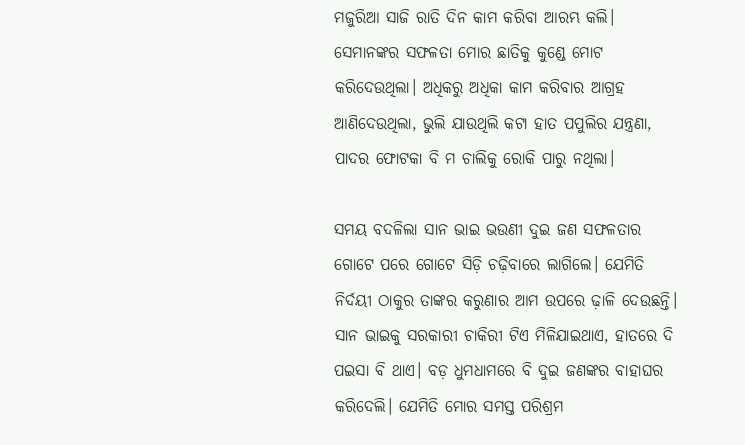ମଜୁରିଆ ସାଜି ରାତି ଦିନ କାମ କରିବା ଆରମ୍ଭ କଲି। ସେମାନଙ୍କର ସଫଳତା ମୋର ଛାତିକୁ କୁଣ୍ଡେ ମୋଟ କରିଦେଉଥିଲା। ଅଧିକରୁ ଅଧିକା କାମ କରିବାର ଆଗ୍ରହ ଆଣିଦେଉଥିଲା, ଭୁଲି ଯାଉଥିଲି କଟା ହାତ ପପୁଲିର ଯନ୍ତ୍ରଣା, ପାଦର ଫୋଟକା ବି ମ ଚାଲିକୁ ରୋକି ପାରୁ ନଥିଲା।

ସମୟ ବଦଳିଲା ସାନ ଭାଇ ଭଉଣୀ ଦୁଇ ଜଣ ସଫଳତାର ଗୋଟେ ପରେ ଗୋଟେ ସିଡ଼ି ଚଢ଼ିବାରେ ଲାଗିଲେ। ଯେମିତି ନିର୍ଦୟୀ ଠାକୁର ତାଙ୍କର କରୁଣାର ଆମ ଉପରେ ଢ଼ାଳି ଦେଉଛନ୍ତି। ସାନ ଭାଇକୁ ସରକାରୀ ଚାକିରୀ ଟିଏ ମିଳିଯାଇଥାଏ, ହାତରେ ଦି ପଇସା ବି ଥାଏ। ବଡ଼ ଧୁମଧାମରେ ବି ଦୁଇ ଜଣଙ୍କର ବାହାଘର କରିଦେଲି। ଯେମିତି ମୋର ସମସ୍ତ ପରିଶ୍ରମ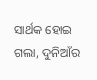ସାର୍ଥକ ହୋଇ ଗଲା, ଦୁନିଆଁର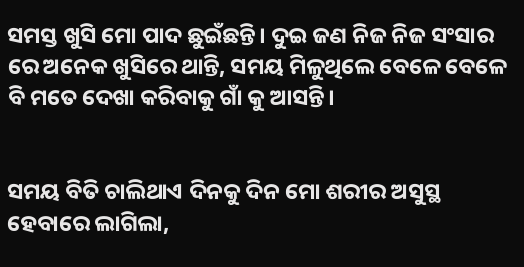ସମସ୍ତ ଖୁସି ମୋ ପାଦ ଛୁଇଁଛନ୍ତି। ଦୁଇ ଜଣ ନିଜ ନିଜ ସଂସାର ରେ ଅନେକ ଖୁସିରେ ଥାନ୍ତି, ସମୟ ମିଳୁଥିଲେ ବେଳେ ବେଳେ ବି ମତେ ଦେଖା କରିବାକୁ ଗାଁ କୁ ଆସନ୍ତି।


ସମୟ ବିତି ଚାଲିଥାଏ ଦିନକୁ ଦିନ ମୋ ଶରୀର ଅସୁସ୍ଥ ହେବାରେ ଲାଗିଲା,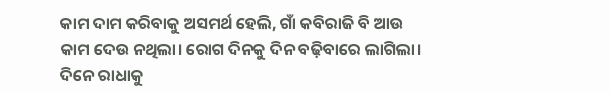କାମ ଦାମ କରିବାକୁ ଅସମର୍ଥ ହେଲି, ଗାଁ କବିରାଜି ବି ଆଉ କାମ ଦେଉ ନଥିଲା। ରୋଗ ଦିନକୁ ଦିନ ବଢ଼ିବାରେ ଲାଗିଲା। ଦିନେ ରାଧାକୁ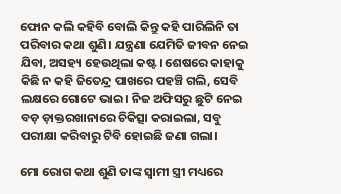ଫୋନ କଲି କହିବି ବୋଲି କିନ୍ତୁ କହି ପାରିଲିନି ତା ପରିବାର କଥା ଶୁଣି। ଯନ୍ତ୍ରଣା ଯେମିତି ଜୀବନ ନେଇ ଯିବା, ଅସହ୍ୟ ହେଉଥିଲା କଷ୍ଟ। ଶେଷରେ କାହାକୁ କିଛି ନ କହି ଜିତେନ୍ଦ୍ର ପାଖରେ ପହଞ୍ଚି ଗଲି, ସେବି ଲକ୍ଷରେ ଗୋଟେ ଭାଇ। ନିଜ ଅଫିସରୁ ଛୁଟି ନେଇ ବଡ଼ ଡ଼ାକ୍ତରଖାନାରେ ଚିକିତ୍ସା କରାଇଲା, ସବୁ ପରୀକ୍ଷା କରିବାରୁ ଟିବି ହୋଇଛି ଜଣା ଗଲା।

ମୋ ରୋଗ କଥା ଶୁଣି ତାଙ୍କ ସ୍ୱାମୀ ସ୍ତ୍ରୀ ମଧ୍ୟରେ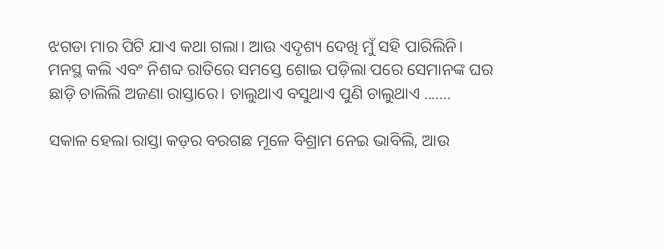ଝଗଡା ମାର ପିଟି ଯାଏ କଥା ଗଲା। ଆଉ ଏଦୃଶ୍ୟ ଦେଖି ମୁଁ ସହି ପାରିଲିନି। ମନସ୍ଥ କଲି ଏବଂ ନିଶବ୍ଦ ରାତିରେ ସମସ୍ତେ ଶୋଇ ପଡ଼ିଲା ପରେ ସେମାନଙ୍କ ଘର ଛାଡ଼ି ଚାଲିଲି ଅଜଣା ରାସ୍ତାରେ। ଚାଲୁଥାଏ ବସୁଥାଏ ପୁଣି ଚାଲୁଥାଏ .......

ସକାଳ ହେଲା ରାସ୍ତା କଡ଼ର ବରଗଛ ମୂଳେ ବିଶ୍ରାମ ନେଇ ଭାବିଲି, ଆଉ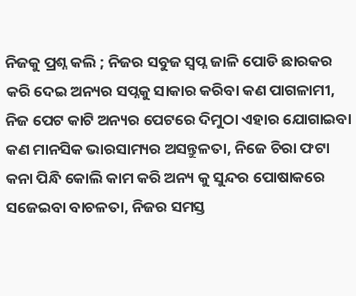ନିଜକୁ ପ୍ରଶ୍ନ କଲି ; ନିଜର ସବୁଜ ସ୍ୱପ୍ନ ଜାଳି ପୋଡି ଛାରକର କରି ଦେଇ ଅନ୍ୟର ସପ୍ନକୁ ସାକାର କରିବା କଣ ପାଗଳାମୀ, ନିଜ ପେଟ କାଟି ଅନ୍ୟର ପେଟରେ ଦିମୁଠା ଏହାର ଯୋଗାଇବା କଣ ମାନସିକ ଭାରସାମ୍ୟର ଅସନ୍ତୁଳତା, ନିଜେ ଚିରା ଫଟା କନା ପିନ୍ଧି କୋଲି କାମ କରି ଅନ୍ୟ କୁ ସୁନ୍ଦର ପୋଷାକରେ ସଜେଇବା ବାଚଳତା, ନିଜର ସମସ୍ତ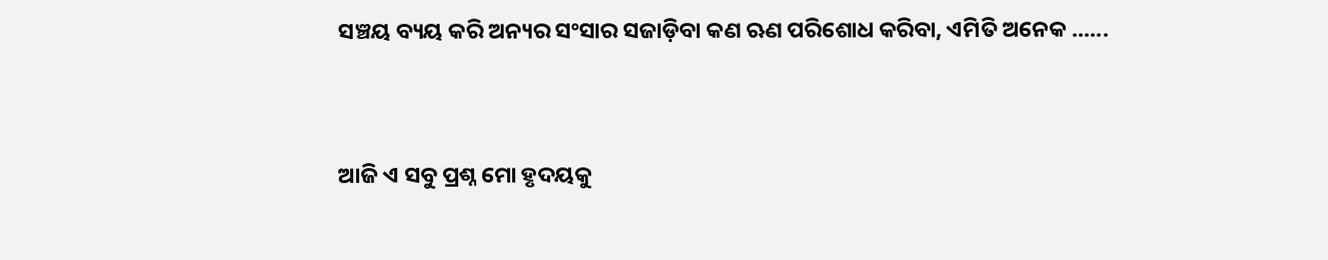ସଞ୍ଚୟ ବ୍ୟୟ କରି ଅନ୍ୟର ସଂସାର ସଜାଡ଼ିବା କଣ ଋଣ ପରିଶୋଧ କରିବା, ଏମିତି ଅନେକ ......


ଆଜି ଏ ସବୁ ପ୍ରଶ୍ନ ମୋ ହୃଦୟକୁ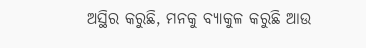ଅସ୍ଥିର କରୁଛି, ମନକୁ ବ୍ୟାକୁଳ କରୁଛି ଆଉ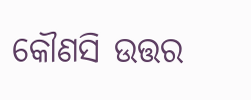କୌଣସି ଉତ୍ତର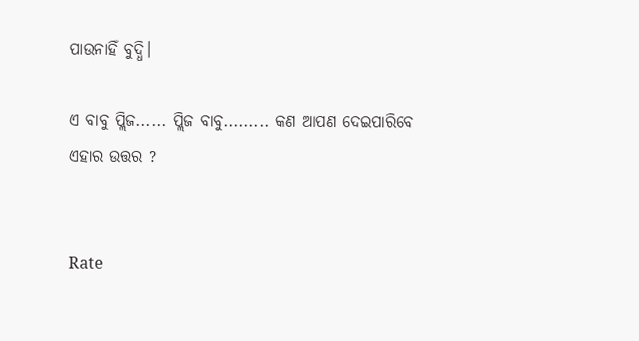ପାଉନାହିଁ ବୁଦ୍ଧି।

ଏ ବାବୁ ପ୍ଲିଜ...... ପ୍ଲିଜ ବାବୁ......... କଣ ଆପଣ ଦେଇପାରିବେ ଏହାର ଉତ୍ତର ?


Rate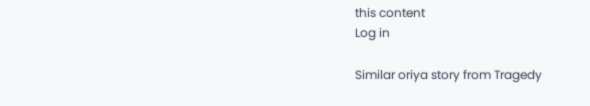this content
Log in

Similar oriya story from Tragedy